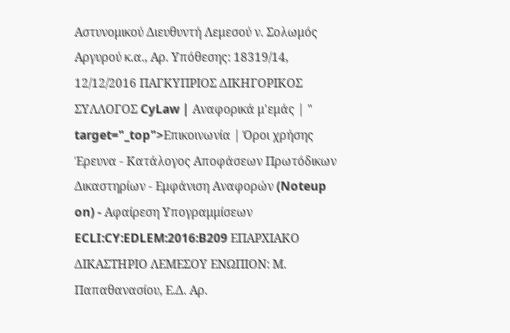Αστυνομικού Διευθυντή Λεμεσού ν. Σολωμός Αργυρού κ.α., Αρ. Υπόθεσης: 18319/14, 12/12/2016 ΠΑΓΚΥΠΡΙΟΣ ΔΙΚΗΓΟΡΙΚΟΣ ΣΥΛΛΟΓΟΣ CyLaw | Αναφορικά μ'εμάς | " target="_top">Επικοινωνία | Όροι χρήσης Έρευνα - Κατάλογος Αποφάσεων Πρωτόδικων Δικαστηρίων - Εμφάνιση Αναφορών (Noteup on) - Αφαίρεση Υπογραμμίσεων ECLI:CY:EDLEM:2016:B209 ΕΠΑΡΧΙΑΚΟ ΔΙΚΑΣΤΗΡΙΟ ΛΕΜΕΣΟΥ ΕΝΩΠΙΟΝ: Μ. Παπαθανασίου, Ε.Δ. Αρ.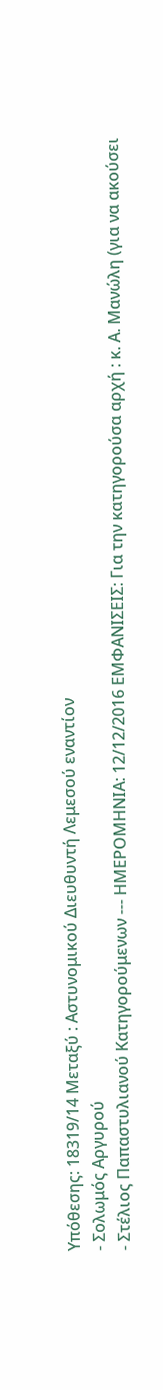Υπόθεσης: 18319/14 Μεταξύ : Αστυνομικού Διευθυντή Λεμεσού εναντίον
- Σολωμός Αργυρού
- Στέλιος Παπαστυλιανού Κατηγορούμενων --- ΗΜΕΡΟΜΗΝΙΑ: 12/12/2016 ΕΜΦΑΝΙΣΕΙΣ: Για την κατηγορούσα αρχή : κ. Α. Μανώλη (για να ακούσει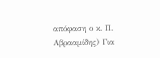απόφαση ο κ. Π. Αβρααμίδης) Για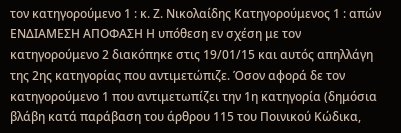τον κατηγορούμενο 1 : κ. Ζ. Νικολαίδης Κατηγορούμενος 1 : απών ΕΝΔΙΑΜΕΣΗ ΑΠΟΦΑΣΗ Η υπόθεση εν σχέση με τον κατηγορούμενο 2 διακόπηκε στις 19/01/15 και αυτός απηλλάγη της 2ης κατηγορίας που αντιμετώπιζε. Όσον αφορά δε τον κατηγορούμενο 1 που αντιμετωπίζει την 1η κατηγορία (δημόσια βλάβη κατά παράβαση του άρθρου 115 του Ποινικού Κώδικα,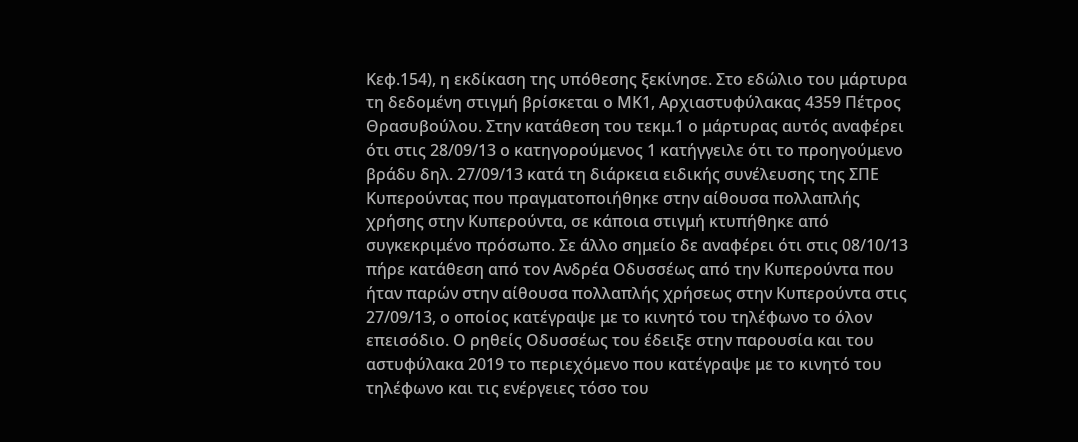Κεφ.154), η εκδίκαση της υπόθεσης ξεκίνησε. Στο εδώλιο του μάρτυρα τη δεδομένη στιγμή βρίσκεται ο ΜΚ1, Αρχιαστυφύλακας 4359 Πέτρος Θρασυβούλου. Στην κατάθεση του τεκμ.1 ο μάρτυρας αυτός αναφέρει ότι στις 28/09/13 ο κατηγορούμενος 1 κατήγγειλε ότι το προηγούμενο βράδυ δηλ. 27/09/13 κατά τη διάρκεια ειδικής συνέλευσης της ΣΠΕ Κυπερούντας που πραγματοποιήθηκε στην αίθουσα πολλαπλής χρήσης στην Κυπερούντα, σε κάποια στιγμή κτυπήθηκε από συγκεκριμένο πρόσωπο. Σε άλλο σημείο δε αναφέρει ότι στις 08/10/13 πήρε κατάθεση από τον Ανδρέα Οδυσσέως από την Κυπερούντα που ήταν παρών στην αίθουσα πολλαπλής χρήσεως στην Κυπερούντα στις 27/09/13, ο οποίος κατέγραψε με το κινητό του τηλέφωνο το όλον επεισόδιο. Ο ρηθείς Οδυσσέως του έδειξε στην παρουσία και του αστυφύλακα 2019 το περιεχόμενο που κατέγραψε με το κινητό του τηλέφωνο και τις ενέργειες τόσο του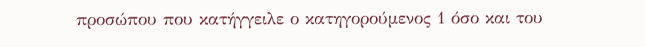προσώπου που κατήγγειλε ο κατηγορούμενος 1 όσο και του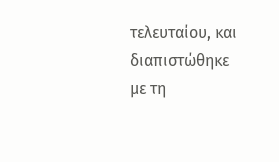τελευταίου, και διαπιστώθηκε με τη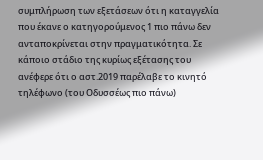συμπλήρωση των εξετάσεων ότι η καταγγελία που έκανε ο κατηγορούμενος 1 πιο πάνω δεν ανταποκρίνεται στην πραγματικότητα. Σε κάποιο στάδιο της κυρίως εξέτασης του ανέφερε ότι ο αστ.2019 παρέλαβε το κινητό τηλέφωνο (του Οδυσσέως πιο πάνω)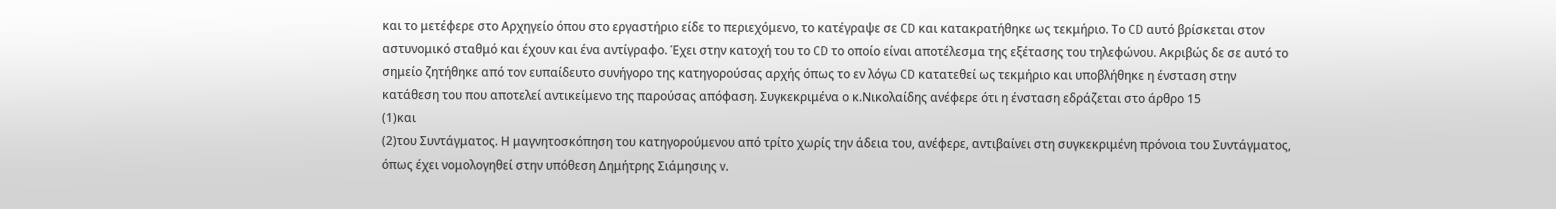και το μετέφερε στο Αρχηγείο όπου στο εργαστήριο είδε το περιεχόμενο, το κατέγραψε σε CD και κατακρατήθηκε ως τεκμήριο. Το CD αυτό βρίσκεται στον αστυνομικό σταθμό και έχουν και ένα αντίγραφο. Έχει στην κατοχή του το CD το οποίο είναι αποτέλεσμα της εξέτασης του τηλεφώνου. Ακριβώς δε σε αυτό το σημείο ζητήθηκε από τον ευπαίδευτο συνήγορο της κατηγορούσας αρχής όπως το εν λόγω CD κατατεθεί ως τεκμήριο και υποβλήθηκε η ένσταση στην κατάθεση του που αποτελεί αντικείμενο της παρούσας απόφαση. Συγκεκριμένα ο κ.Νικολαίδης ανέφερε ότι η ένσταση εδράζεται στο άρθρο 15
(1)και
(2)του Συντάγματος. Η μαγνητοσκόπηση του κατηγορούμενου από τρίτο χωρίς την άδεια του, ανέφερε, αντιβαίνει στη συγκεκριμένη πρόνοια του Συντάγματος, όπως έχει νομολογηθεί στην υπόθεση Δημήτρης Σιάμησιης v.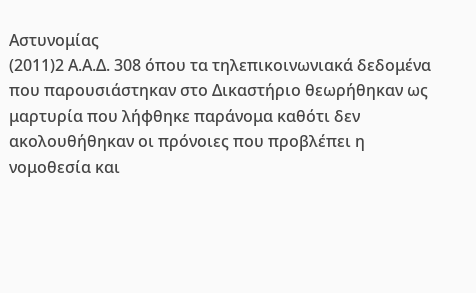Αστυνομίας
(2011)2 Α.Α.Δ. 308 όπου τα τηλεπικοινωνιακά δεδομένα που παρουσιάστηκαν στο Δικαστήριο θεωρήθηκαν ως μαρτυρία που λήφθηκε παράνομα καθότι δεν ακολουθήθηκαν οι πρόνοιες που προβλέπει η νομοθεσία και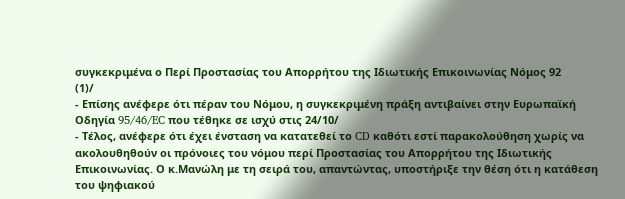συγκεκριμένα ο Περί Προστασίας του Απορρήτου της Ιδιωτικής Επικοινωνίας Νόμος 92
(1)/
- Επίσης ανέφερε ότι πέραν του Νόμου, η συγκεκριμένη πράξη αντιβαίνει στην Ευρωπαϊκή Οδηγία 95/46/EC που τέθηκε σε ισχύ στις 24/10/
- Τέλος, ανέφερε ότι έχει ένσταση να κατατεθεί το CD καθότι εστί παρακολούθηση χωρίς να ακολουθηθούν οι πρόνοιες του νόμου περί Προστασίας του Απορρήτου της Ιδιωτικής Επικοινωνίας. Ο κ.Μανώλη με τη σειρά του, απαντώντας, υποστήριξε την θέση ότι η κατάθεση του ψηφιακού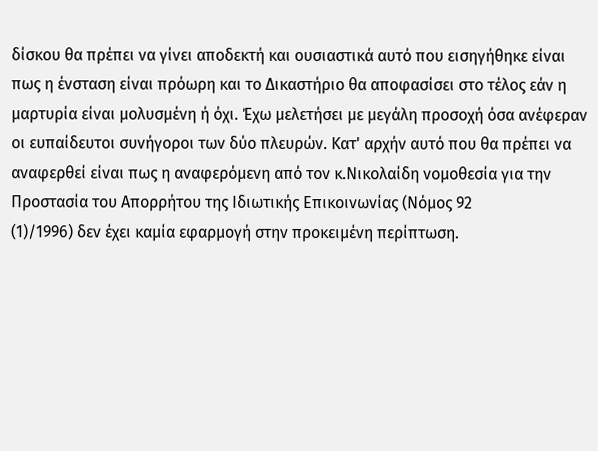δίσκου θα πρέπει να γίνει αποδεκτή και ουσιαστικά αυτό που εισηγήθηκε είναι πως η ένσταση είναι πρόωρη και το Δικαστήριο θα αποφασίσει στο τέλος εάν η μαρτυρία είναι μολυσμένη ή όχι. Έχω μελετήσει με μεγάλη προσοχή όσα ανέφεραν οι ευπαίδευτοι συνήγοροι των δύο πλευρών. Κατ' αρχήν αυτό που θα πρέπει να αναφερθεί είναι πως η αναφερόμενη από τον κ.Νικολαίδη νομοθεσία για την Προστασία του Απορρήτου της Ιδιωτικής Επικοινωνίας (Νόμος 92
(1)/1996) δεν έχει καμία εφαρμογή στην προκειμένη περίπτωση.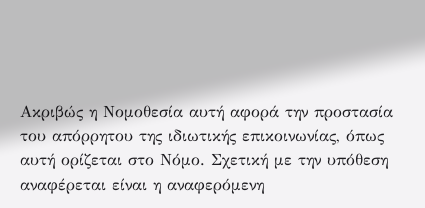Ακριβώς η Νομοθεσία αυτή αφορά την προστασία του απόρρητου της ιδιωτικής επικοινωνίας, όπως αυτή ορίζεται στο Νόμο. Σχετική με την υπόθεση αναφέρεται είναι η αναφερόμενη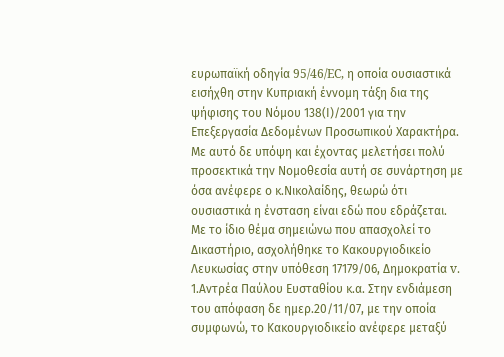ευρωπαϊκή οδηγία 95/46/EC, η οποία ουσιαστικά εισήχθη στην Κυπριακή έννομη τάξη δια της ψήφισης του Νόμου 138(Ι)/2001 για την Επεξεργασία Δεδομένων Προσωπικού Χαρακτήρα. Με αυτό δε υπόψη και έχοντας μελετήσει πολύ προσεκτικά την Νομοθεσία αυτή σε συνάρτηση με όσα ανέφερε ο κ.Νικολαίδης, θεωρώ ότι ουσιαστικά η ένσταση είναι εδώ που εδράζεται. Με το ίδιο θέμα σημειώνω που απασχολεί το Δικαστήριο, ασχολήθηκε το Κακουργιοδικείο Λευκωσίας στην υπόθεση 17179/06, Δημοκρατία v. 1.Αντρέα Παύλου Ευσταθίου κ.α. Στην ενδιάμεση του απόφαση δε ημερ.20/11/07, με την οποία συμφωνώ, το Κακουργιοδικείο ανέφερε μεταξύ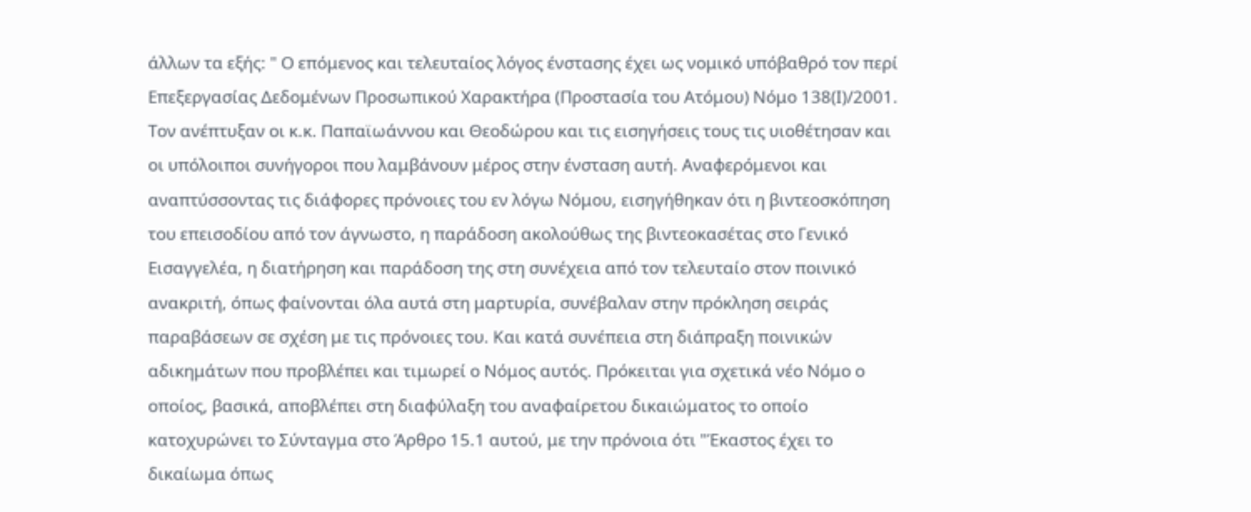άλλων τα εξής: " Ο επόμενος και τελευταίος λόγος ένστασης έχει ως νομικό υπόβαθρό τον περί Επεξεργασίας Δεδομένων Προσωπικού Χαρακτήρα (Προστασία του Ατόμου) Νόμο 138(Ι)/2001. Τον ανέπτυξαν οι κ.κ. Παπαϊωάννου και Θεοδώρου και τις εισηγήσεις τους τις υιοθέτησαν και οι υπόλοιποι συνήγοροι που λαμβάνουν μέρος στην ένσταση αυτή. Αναφερόμενοι και αναπτύσσοντας τις διάφορες πρόνοιες του εν λόγω Νόμου, εισηγήθηκαν ότι η βιντεοσκόπηση του επεισοδίου από τον άγνωστο, η παράδοση ακολούθως της βιντεοκασέτας στο Γενικό Εισαγγελέα, η διατήρηση και παράδοση της στη συνέχεια από τον τελευταίο στον ποινικό ανακριτή, όπως φαίνονται όλα αυτά στη μαρτυρία, συνέβαλαν στην πρόκληση σειράς παραβάσεων σε σχέση με τις πρόνοιες του. Και κατά συνέπεια στη διάπραξη ποινικών αδικημάτων που προβλέπει και τιμωρεί ο Νόμος αυτός. Πρόκειται για σχετικά νέο Νόμο ο οποίος, βασικά, αποβλέπει στη διαφύλαξη του αναφαίρετου δικαιώματος το οποίο κατοχυρώνει το Σύνταγμα στο Άρθρο 15.1 αυτού, με την πρόνοια ότι "Έκαστος έχει το δικαίωμα όπως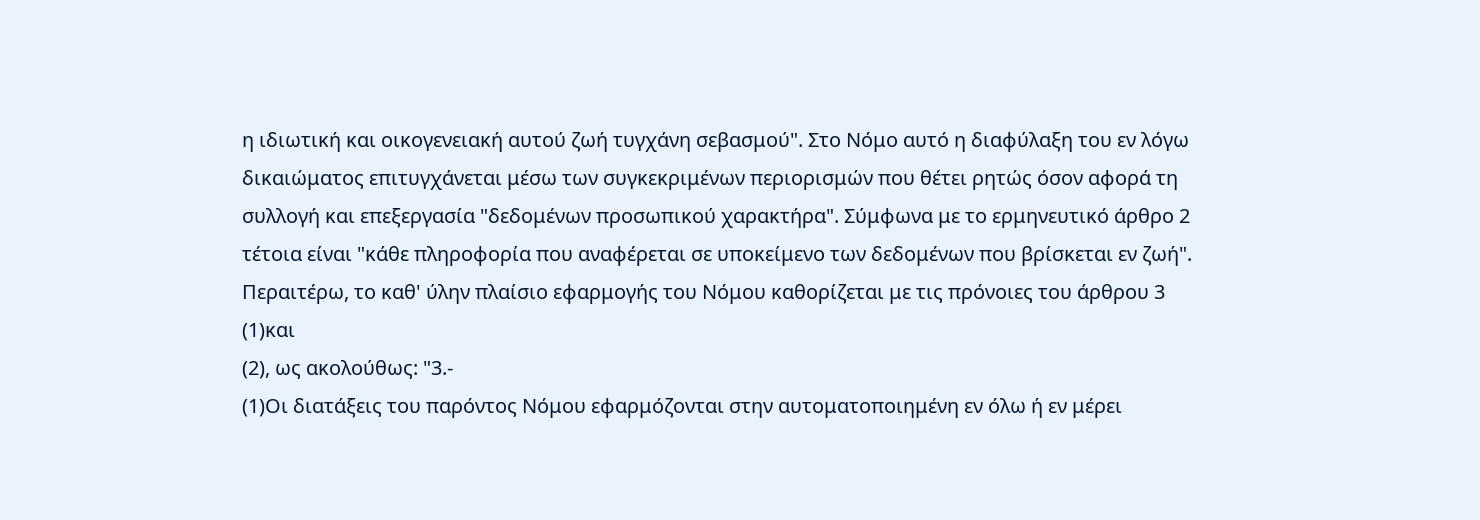η ιδιωτική και οικογενειακή αυτού ζωή τυγχάνη σεβασμού". Στο Νόμο αυτό η διαφύλαξη του εν λόγω δικαιώματος επιτυγχάνεται μέσω των συγκεκριμένων περιορισμών που θέτει ρητώς όσον αφορά τη συλλογή και επεξεργασία "δεδομένων προσωπικού χαρακτήρα". Σύμφωνα με το ερμηνευτικό άρθρο 2 τέτοια είναι "κάθε πληροφορία που αναφέρεται σε υποκείμενο των δεδομένων που βρίσκεται εν ζωή". Περαιτέρω, το καθ' ύλην πλαίσιο εφαρμογής του Νόμου καθορίζεται με τις πρόνοιες του άρθρου 3
(1)και
(2), ως ακολούθως: "3.-
(1)Οι διατάξεις του παρόντος Νόμου εφαρμόζονται στην αυτοματοποιημένη εν όλω ή εν μέρει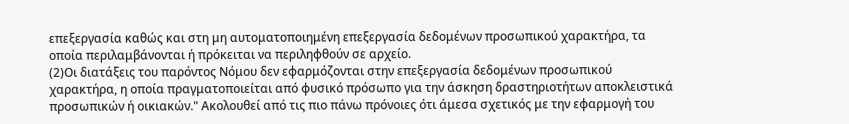επεξεργασία καθώς και στη μη αυτοματοποιημένη επεξεργασία δεδομένων προσωπικού χαρακτήρα, τα οποία περιλαμβάνονται ή πρόκειται να περιληφθούν σε αρχείο.
(2)Οι διατάξεις του παρόντος Νόμου δεν εφαρμόζονται στην επεξεργασία δεδομένων προσωπικού χαρακτήρα, η οποία πραγματοποιείται από φυσικό πρόσωπο για την άσκηση δραστηριοτήτων αποκλειστικά προσωπικών ή οικιακών." Ακολουθεί από τις πιο πάνω πρόνοιες ότι άμεσα σχετικός με την εφαρμογή του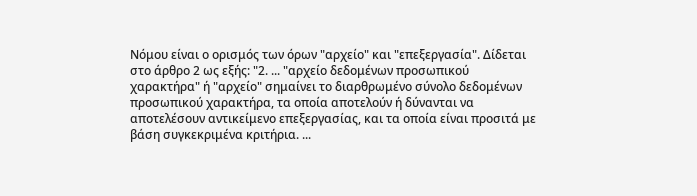Νόμου είναι ο ορισμός των όρων "αρχείο" και "επεξεργασία". Δίδεται στο άρθρο 2 ως εξής: "2. ... "αρχείο δεδομένων προσωπικού χαρακτήρα" ή "αρχείο" σημαίνει το διαρθρωμένο σύνολο δεδομένων προσωπικού χαρακτήρα, τα οποία αποτελούν ή δύνανται να αποτελέσουν αντικείμενο επεξεργασίας, και τα οποία είναι προσιτά με βάση συγκεκριμένα κριτήρια. ...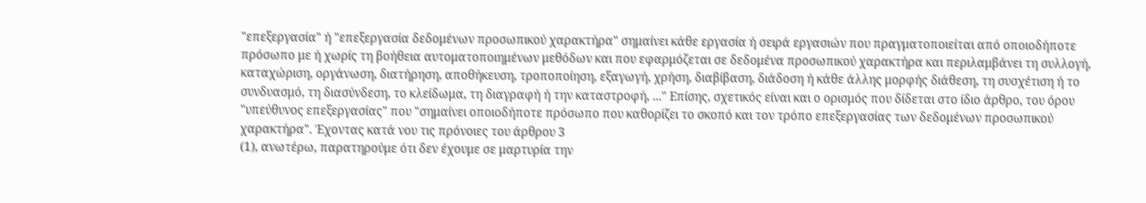"επεξεργασία" ή "επεξεργασία δεδομένων προσωπικού χαρακτήρα" σημαίνει κάθε εργασία ή σειρά εργασιών που πραγματοποιείται από οποιοδήποτε πρόσωπο με ή χωρίς τη βοήθεια αυτοματοποιημένων μεθόδων και που εφαρμόζεται σε δεδομένα προσωπικού χαρακτήρα και περιλαμβάνει τη συλλογή, καταχώριση, οργάνωση, διατήρηση, αποθήκευση, τροποποίηση, εξαγωγή, χρήση, διαβίβαση, διάδοση ή κάθε άλλης μορφής διάθεση, τη συσχέτιση ή το συνδυασμό, τη διασύνδεση, το κλείδωμα, τη διαγραφή ή την καταστροφή, ..." Επίσης, σχετικός είναι και ο ορισμός που δίδεται στο ίδιο άρθρο, του όρου "υπεύθυνος επεξεργασίας" που "σημαίνει οποιοδήποτε πρόσωπο που καθορίζει το σκοπό και τον τρόπο επεξεργασίας των δεδομένων προσωπικού χαρακτήρα". Έχοντας κατά νου τις πρόνοιες του άρθρου 3
(1), ανωτέρω, παρατηρούμε ότι δεν έχουμε σε μαρτυρία την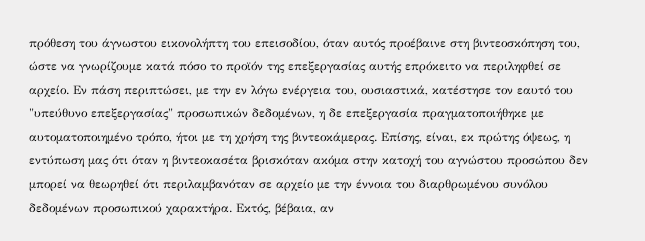πρόθεση του άγνωστου εικονολήπτη του επεισοδίου, όταν αυτός προέβαινε στη βιντεοσκόπηση του, ώστε να γνωρίζουμε κατά πόσο το προϊόν της επεξεργασίας αυτής επρόκειτο να περιληφθεί σε αρχείο. Εν πάση περιπτώσει, με την εν λόγω ενέργεια του, ουσιαστικά, κατέστησε τον εαυτό του "υπεύθυνο επεξεργασίας" προσωπικών δεδομένων, η δε επεξεργασία πραγματοποιήθηκε με αυτοματοποιημένο τρόπο, ήτοι με τη χρήση της βιντεοκάμερας. Επίσης, είναι, εκ πρώτης όψεως, η εντύπωση μας ότι όταν η βιντεοκασέτα βρισκόταν ακόμα στην κατοχή του αγνώστου προσώπου δεν μπορεί να θεωρηθεί ότι περιλαμβανόταν σε αρχείο με την έννοια του διαρθρωμένου συνόλου δεδομένων προσωπικού χαρακτήρα. Εκτός, βέβαια, αν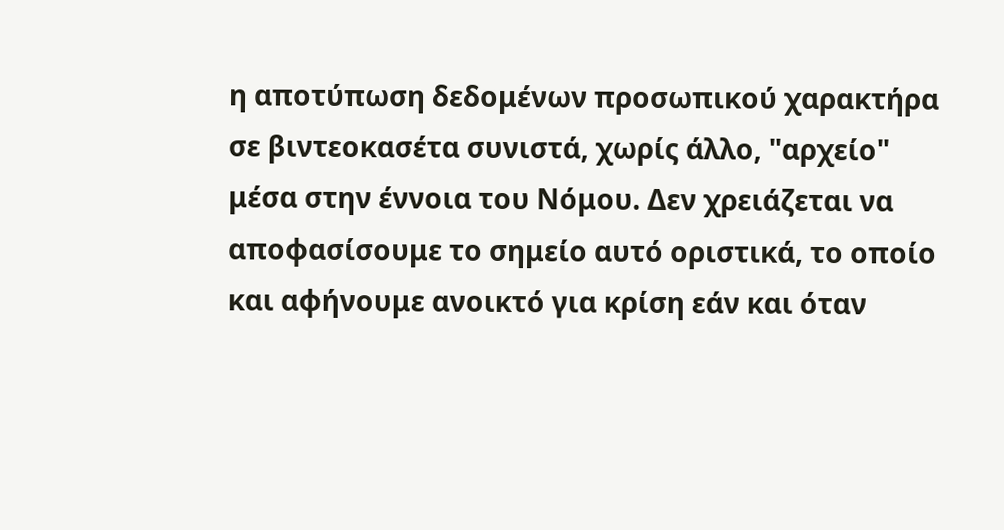η αποτύπωση δεδομένων προσωπικού χαρακτήρα σε βιντεοκασέτα συνιστά, χωρίς άλλο, "αρχείο" μέσα στην έννοια του Νόμου. Δεν χρειάζεται να αποφασίσουμε το σημείο αυτό οριστικά, το οποίο και αφήνουμε ανοικτό για κρίση εάν και όταν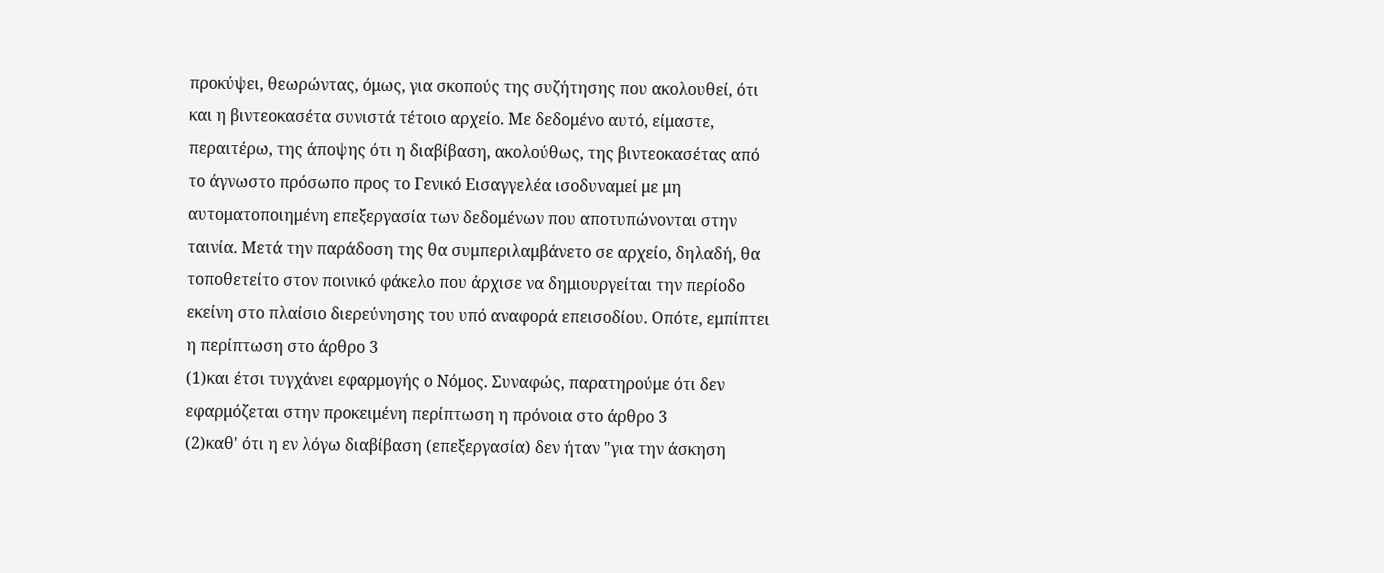προκύψει, θεωρώντας, όμως, για σκοπούς της συζήτησης που ακολουθεί, ότι και η βιντεοκασέτα συνιστά τέτοιο αρχείο. Με δεδομένο αυτό, είμαστε, περαιτέρω, της άποψης ότι η διαβίβαση, ακολούθως, της βιντεοκασέτας από το άγνωστο πρόσωπο προς το Γενικό Εισαγγελέα ισοδυναμεί με μη αυτοματοποιημένη επεξεργασία των δεδομένων που αποτυπώνονται στην ταινία. Μετά την παράδοση της θα συμπεριλαμβάνετο σε αρχείο, δηλαδή, θα τοποθετείτο στον ποινικό φάκελο που άρχισε να δημιουργείται την περίοδο εκείνη στο πλαίσιο διερεύνησης του υπό αναφορά επεισοδίου. Οπότε, εμπίπτει η περίπτωση στο άρθρο 3
(1)και έτσι τυγχάνει εφαρμογής ο Νόμος. Συναφώς, παρατηρούμε ότι δεν εφαρμόζεται στην προκειμένη περίπτωση η πρόνοια στο άρθρο 3
(2)καθ' ότι η εν λόγω διαβίβαση (επεξεργασία) δεν ήταν "για την άσκηση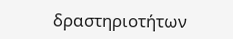δραστηριοτήτων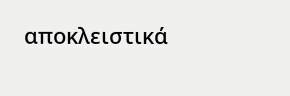αποκλειστικά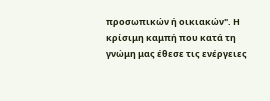προσωπικών ή οικιακών". Η κρίσιμη καμπή που κατά τη γνώμη μας έθεσε τις ενέργειες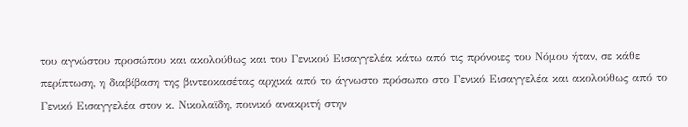του αγνώστου προσώπου και ακολούθως και του Γενικού Εισαγγελέα κάτω από τις πρόνοιες του Νόμου ήταν, σε κάθε περίπτωση, η διαβίβαση της βιντεοκασέτας αρχικά από το άγνωστο πρόσωπο στο Γενικό Εισαγγελέα και ακολούθως από το Γενικό Εισαγγελέα στον κ. Νικολαϊδη, ποινικό ανακριτή στην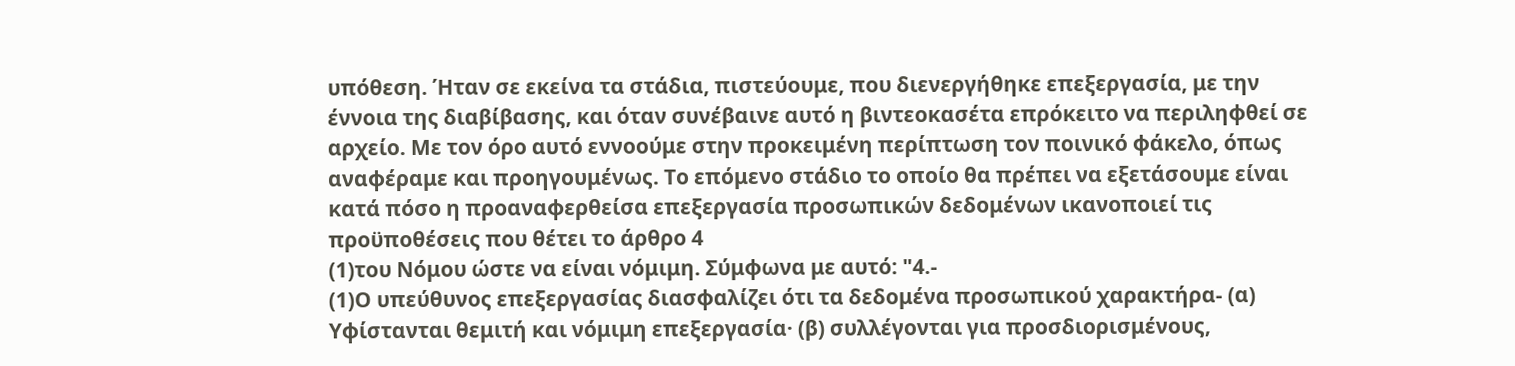υπόθεση. Ήταν σε εκείνα τα στάδια, πιστεύουμε, που διενεργήθηκε επεξεργασία, με την έννοια της διαβίβασης, και όταν συνέβαινε αυτό η βιντεοκασέτα επρόκειτο να περιληφθεί σε αρχείο. Με τον όρο αυτό εννοούμε στην προκειμένη περίπτωση τον ποινικό φάκελο, όπως αναφέραμε και προηγουμένως. Το επόμενο στάδιο το οποίο θα πρέπει να εξετάσουμε είναι κατά πόσο η προαναφερθείσα επεξεργασία προσωπικών δεδομένων ικανοποιεί τις προϋποθέσεις που θέτει το άρθρο 4
(1)του Νόμου ώστε να είναι νόμιμη. Σύμφωνα με αυτό: "4.-
(1)Ο υπεύθυνος επεξεργασίας διασφαλίζει ότι τα δεδομένα προσωπικού χαρακτήρα- (α) Υφίστανται θεμιτή και νόμιμη επεξεργασία· (β) συλλέγονται για προσδιορισμένους,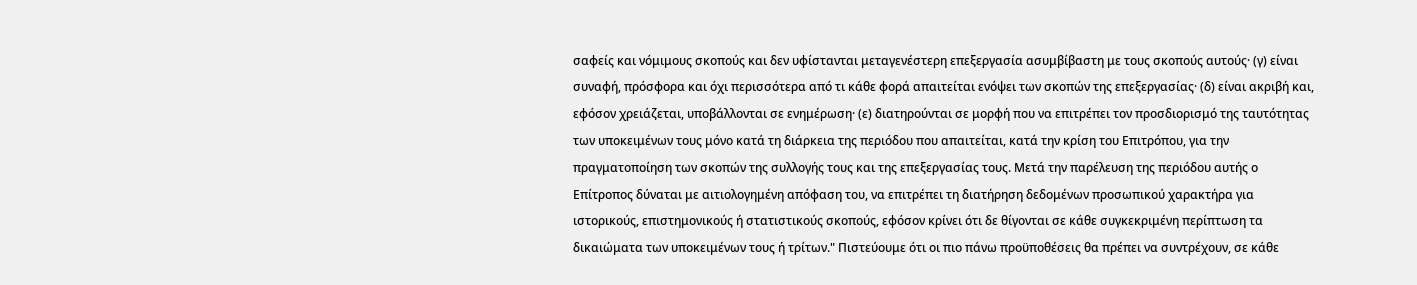σαφείς και νόμιμους σκοπούς και δεν υφίστανται μεταγενέστερη επεξεργασία ασυμβίβαστη με τους σκοπούς αυτούς· (γ) είναι συναφή, πρόσφορα και όχι περισσότερα από τι κάθε φορά απαιτείται ενόψει των σκοπών της επεξεργασίας· (δ) είναι ακριβή και, εφόσον χρειάζεται, υποβάλλονται σε ενημέρωση· (ε) διατηρούνται σε μορφή που να επιτρέπει τον προσδιορισμό της ταυτότητας των υποκειμένων τους μόνο κατά τη διάρκεια της περιόδου που απαιτείται, κατά την κρίση του Επιτρόπου, για την πραγματοποίηση των σκοπών της συλλογής τους και της επεξεργασίας τους. Μετά την παρέλευση της περιόδου αυτής ο Επίτροπος δύναται με αιτιολογημένη απόφαση του, να επιτρέπει τη διατήρηση δεδομένων προσωπικού χαρακτήρα για ιστορικούς, επιστημονικούς ή στατιστικούς σκοπούς, εφόσον κρίνει ότι δε θίγονται σε κάθε συγκεκριμένη περίπτωση τα δικαιώματα των υποκειμένων τους ή τρίτων." Πιστεύουμε ότι οι πιο πάνω προϋποθέσεις θα πρέπει να συντρέχουν, σε κάθε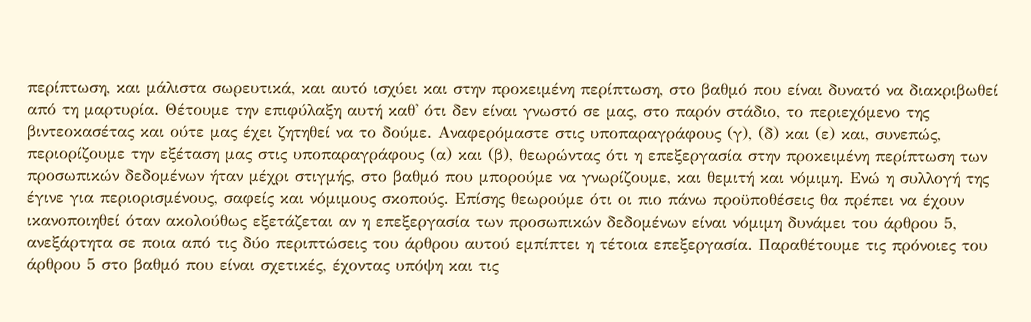περίπτωση, και μάλιστα σωρευτικά, και αυτό ισχύει και στην προκειμένη περίπτωση, στο βαθμό που είναι δυνατό να διακριβωθεί από τη μαρτυρία. Θέτουμε την επιφύλαξη αυτή καθ' ότι δεν είναι γνωστό σε μας, στο παρόν στάδιο, το περιεχόμενο της βιντεοκασέτας και ούτε μας έχει ζητηθεί να το δούμε. Αναφερόμαστε στις υποπαραγράφους (γ), (δ) και (ε) και, συνεπώς, περιορίζουμε την εξέταση μας στις υποπαραγράφους (α) και (β), θεωρώντας ότι η επεξεργασία στην προκειμένη περίπτωση των προσωπικών δεδομένων ήταν μέχρι στιγμής, στο βαθμό που μπορούμε να γνωρίζουμε, και θεμιτή και νόμιμη. Ενώ η συλλογή της έγινε για περιορισμένους, σαφείς και νόμιμους σκοπούς. Επίσης θεωρούμε ότι οι πιο πάνω προϋποθέσεις θα πρέπει να έχουν ικανοποιηθεί όταν ακολούθως εξετάζεται αν η επεξεργασία των προσωπικών δεδομένων είναι νόμιμη δυνάμει του άρθρου 5, ανεξάρτητα σε ποια από τις δύο περιπτώσεις του άρθρου αυτού εμπίπτει η τέτοια επεξεργασία. Παραθέτουμε τις πρόνοιες του άρθρου 5 στο βαθμό που είναι σχετικές, έχοντας υπόψη και τις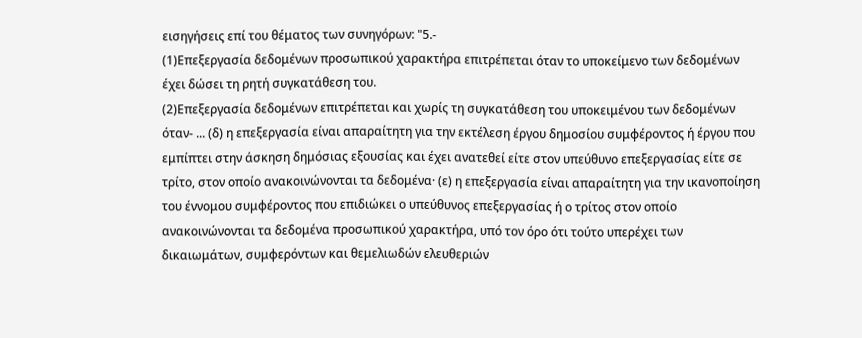εισηγήσεις επί του θέματος των συνηγόρων: "5.-
(1)Επεξεργασία δεδομένων προσωπικού χαρακτήρα επιτρέπεται όταν το υποκείμενο των δεδομένων έχει δώσει τη ρητή συγκατάθεση του.
(2)Επεξεργασία δεδομένων επιτρέπεται και χωρίς τη συγκατάθεση του υποκειμένου των δεδομένων όταν- ... (δ) η επεξεργασία είναι απαραίτητη για την εκτέλεση έργου δημοσίου συμφέροντος ή έργου που εμπίπτει στην άσκηση δημόσιας εξουσίας και έχει ανατεθεί είτε στον υπεύθυνο επεξεργασίας είτε σε τρίτο, στον οποίο ανακοινώνονται τα δεδομένα· (ε) η επεξεργασία είναι απαραίτητη για την ικανοποίηση του έννομου συμφέροντος που επιδιώκει ο υπεύθυνος επεξεργασίας ή ο τρίτος στον οποίο ανακοινώνονται τα δεδομένα προσωπικού χαρακτήρα, υπό τον όρο ότι τούτο υπερέχει των δικαιωμάτων, συμφερόντων και θεμελιωδών ελευθεριών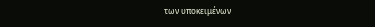των υποκειμένων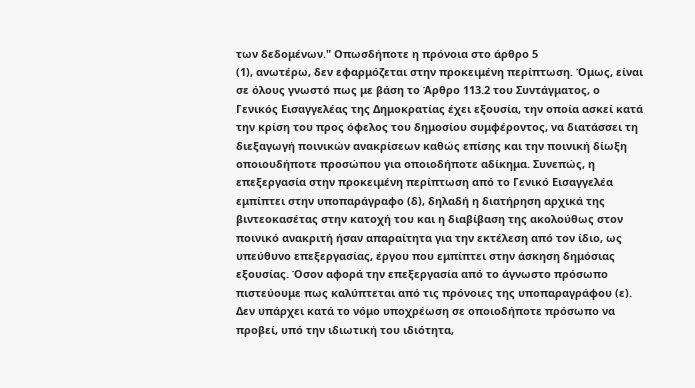των δεδομένων." Οπωσδήποτε η πρόνοια στο άρθρο 5
(1), ανωτέρω, δεν εφαρμόζεται στην προκειμένη περίπτωση. Όμως, είναι σε όλους γνωστό πως με βάση το Άρθρο 113.2 του Συντάγματος, ο Γενικός Εισαγγελέας της Δημοκρατίας έχει εξουσία, την οποία ασκεί κατά την κρίση του προς όφελος του δημοσίου συμφέροντος, να διατάσσει τη διεξαγωγή ποινικών ανακρίσεων καθώς επίσης και την ποινική δίωξη οποιουδήποτε προσώπου για οποιοδήποτε αδίκημα. Συνεπώς, η επεξεργασία στην προκειμένη περίπτωση από το Γενικό Εισαγγελέα εμπίπτει στην υποπαράγραφο (δ), δηλαδή η διατήρηση αρχικά της βιντεοκασέτας στην κατοχή του και η διαβίβαση της ακολούθως στον ποινικό ανακριτή ήσαν απαραίτητα για την εκτέλεση από τον ίδιο, ως υπεύθυνο επεξεργασίας, έργου που εμπίπτει στην άσκηση δημόσιας εξουσίας. Όσον αφορά την επεξεργασία από το άγνωστο πρόσωπο πιστεύουμε πως καλύπτεται από τις πρόνοιες της υποπαραγράφου (ε). Δεν υπάρχει κατά το νόμο υποχρέωση σε οποιοδήποτε πρόσωπο να προβεί, υπό την ιδιωτική του ιδιότητα,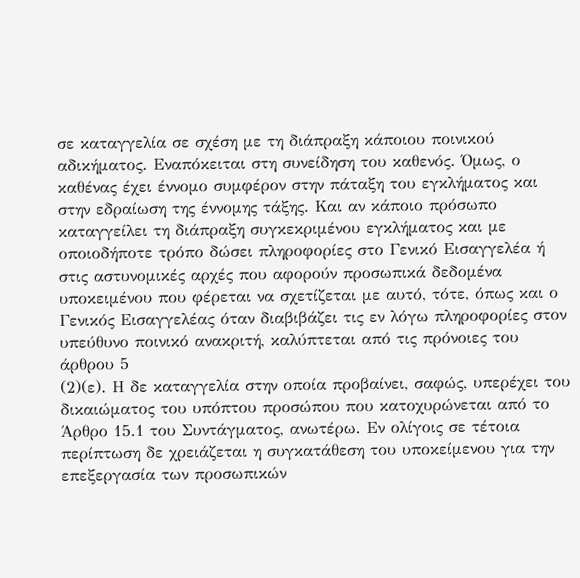σε καταγγελία σε σχέση με τη διάπραξη κάποιου ποινικού αδικήματος. Εναπόκειται στη συνείδηση του καθενός. Όμως, ο καθένας έχει έννομο συμφέρον στην πάταξη του εγκλήματος και στην εδραίωση της έννομης τάξης. Και αν κάποιο πρόσωπο καταγγείλει τη διάπραξη συγκεκριμένου εγκλήματος και με οποιοδήποτε τρόπο δώσει πληροφορίες στο Γενικό Εισαγγελέα ή στις αστυνομικές αρχές που αφορούν προσωπικά δεδομένα υποκειμένου που φέρεται να σχετίζεται με αυτό, τότε, όπως και ο Γενικός Εισαγγελέας όταν διαβιβάζει τις εν λόγω πληροφορίες στον υπεύθυνο ποινικό ανακριτή, καλύπτεται από τις πρόνοιες του άρθρου 5
(2)(ε). Η δε καταγγελία στην οποία προβαίνει, σαφώς, υπερέχει του δικαιώματος του υπόπτου προσώπου που κατοχυρώνεται από το Άρθρο 15.1 του Συντάγματος, ανωτέρω. Εν ολίγοις σε τέτοια περίπτωση δε χρειάζεται η συγκατάθεση του υποκείμενου για την επεξεργασία των προσωπικών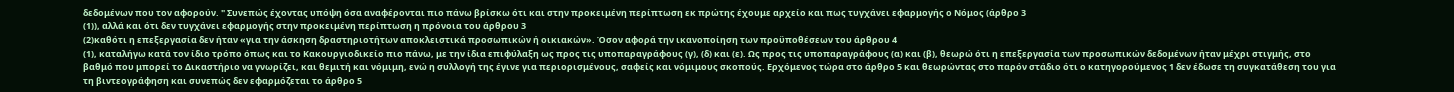δεδομένων που τον αφορούν. " Συνεπώς έχοντας υπόψη όσα αναφέρονται πιο πάνω βρίσκω ότι και στην προκειμένη περίπτωση εκ πρώτης έχουμε αρχείο και πως τυγχάνει εφαρμογής ο Νόμος (άρθρο 3
(1)), αλλά και ότι δεν τυγχάνει εφαρμογής στην προκειμένη περίπτωση η πρόνοια του άρθρου 3
(2)καθότι η επεξεργασία δεν ήταν «για την άσκηση δραστηριοτήτων αποκλειστικά προσωπικών ή οικιακών». Όσον αφορά την ικανοποίηση των προϋποθέσεων του άρθρου 4
(1), καταλήγω κατά τον ίδιο τρόπο όπως και το Κακουργιοδικείο πιο πάνω, με την ίδια επιφύλαξη ως προς τις υποπαραγράφους (γ), (δ) και (ε). Ως προς τις υποπαραγράφους (α) και (β), θεωρώ ότι η επεξεργασία των προσωπικών δεδομένων ήταν μέχρι στιγμής, στο βαθμό που μπορεί το Δικαστήριο να γνωρίζει, και θεμιτή και νόμιμη, ενώ η συλλογή της έγινε για περιορισμένους, σαφείς και νόμιμους σκοπούς. Ερχόμενος τώρα στο άρθρο 5 και θεωρώντας στο παρόν στάδιο ότι ο κατηγορούμενος 1 δεν έδωσε τη συγκατάθεση του για τη βιντεογράφηση και συνεπώς δεν εφαρμόζεται το άρθρο 5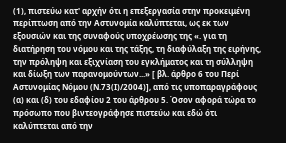(1), πιστεύω κατ' αρχήν ότι η επεξεργασία στην προκειμένη περίπτωση από την Αστυνομία καλύπτεται, ως εκ των εξουσιών και της συναφούς υποχρέωσης της «. για τη διατήρηση του νόμου και της τάξης, τη διαφύλαξη της ειρήνης, την πρόληψη και εξιχνίαση του εγκλήματος και τη σύλληψη και δίωξη των παρανομούντων...» [ βλ. άρθρο 6 του Περί Αστυνομίας Νόμου (Ν.73(Ι)/2004)], από τις υποπαραγράφους (α) και (δ) του εδαφίου 2 του άρθρου 5. Όσον αφορά τώρα το πρόσωπο που βιντεογράφησε πιστεύω και εδώ ότι καλύπτεται από την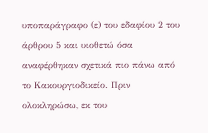υποπαράγραφο (ε) του εδαφίου 2 του άρθρου 5 και υιοθετώ όσα αναφέρθηκαν σχετικά πιο πάνω από το Kακουργιοδικείο. Πριν ολοκληρώσω, εκ του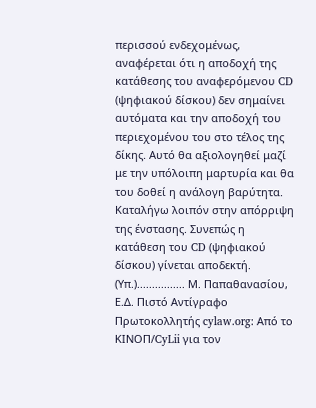περισσού ενδεχομένως, αναφέρεται ότι η αποδοχή της κατάθεσης του αναφερόμενου CD (ψηφιακού δίσκου) δεν σημαίνει αυτόματα και την αποδοχή του περιεχομένου του στο τέλος της δίκης. Αυτό θα αξιολογηθεί μαζί με την υπόλοιπη μαρτυρία και θα του δοθεί η ανάλογη βαρύτητα. Καταλήγω λοιπόν στην απόρριψη της ένστασης. Συνεπώς η κατάθεση του CD (ψηφιακού δίσκου) γίνεται αποδεκτή. (Υπ.)................ Μ. Παπαθανασίου, Ε.Δ. Πιστό Αντίγραφο Πρωτοκολλητής cylaw.org: Από το ΚΙΝOΠ/CyLii για τον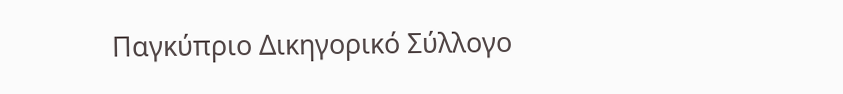Παγκύπριο Δικηγορικό Σύλλογο